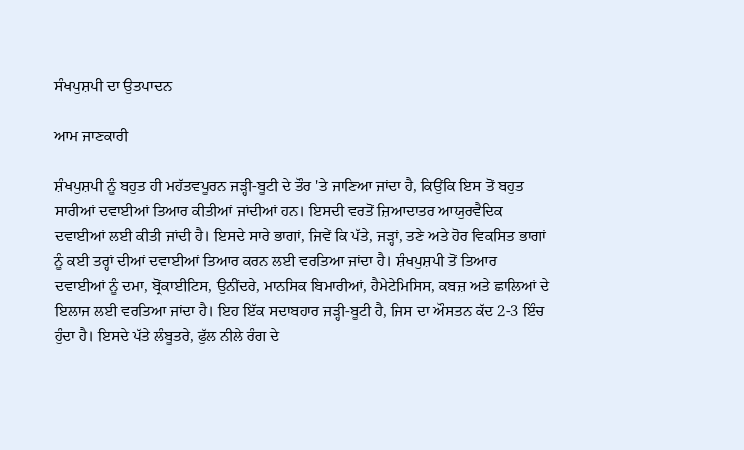ਸੰਖਪੁਸ਼ਪੀ ਦਾ ਉਤਪਾਦਨ

ਆਮ ਜਾਣਕਾਰੀ

ਸ਼ੰਖਪੁਸ਼ਪੀ ਨੂੰ ਬਹੁਤ ਹੀ ਮਹੱਤਵਪੂਰਨ ਜੜ੍ਹੀ-ਬੂਟੀ ਦੇ ਤੌਰ 'ਤੇ ਜਾਣਿਆ ਜਾਂਦਾ ਹੈ, ਕਿਉਂਕਿ ਇਸ ਤੋਂ ਬਹੁਤ ਸਾਰੀਆਂ ਦਵਾਈਆਂ ਤਿਆਰ ਕੀਤੀਆਂ ਜਾਂਦੀਆਂ ਹਨ। ਇਸਦੀ ਵਰਤੋਂ ਜ਼ਿਆਦਾਤਰ ਆਯੁਰਵੈਦਿਕ ਦਵਾਈਆਂ ਲਈ ਕੀਤੀ ਜਾਂਦੀ ਹੈ। ਇਸਦੇ ਸਾਰੇ ਭਾਗਾਂ, ਜਿਵੇਂ ਕਿ ਪੱਤੇ, ਜੜ੍ਹਾਂ, ਤਣੇ ਅਤੇ ਹੋਰ ਵਿਕਸਿਤ ਭਾਗਾਂ ਨੂੰ ਕਈ ਤਰ੍ਹਾਂ ਦੀਆਂ ਦਵਾਈਆਂ ਤਿਆਰ ਕਰਨ ਲਈ ਵਰਤਿਆ ਜਾਂਦਾ ਹੈ। ਸ਼ੰਖਪੁਸ਼ਪੀ ਤੋਂ ਤਿਆਰ ਦਵਾਈਆਂ ਨੂੰ ਦਮਾ, ਬ੍ਰੋਂਕਾਈਟਿਸ, ਉਨੀਂਦਰੇ, ਮਾਨਸਿਕ ਬਿਮਾਰੀਆਂ, ਹੈਮੇਟੇਮਿਸਿਸ, ਕਬਜ਼ ਅਤੇ ਛਾਲਿਆਂ ਦੇ ਇਲਾਜ ਲਈ ਵਰਤਿਆ ਜਾਂਦਾ ਹੈ। ਇਹ ਇੱਕ ਸਦਾਬਹਾਰ ਜੜ੍ਹੀ-ਬੂਟੀ ਹੈ, ਜਿਸ ਦਾ ਔਸਤਨ ਕੱਦ 2-3 ਇੰਚ ਹੁੰਦਾ ਹੈ। ਇਸਦੇ ਪੱਤੇ ਲੰਬੂਤਰੇ, ਫੁੱਲ ਨੀਲੇ ਰੰਗ ਦੇ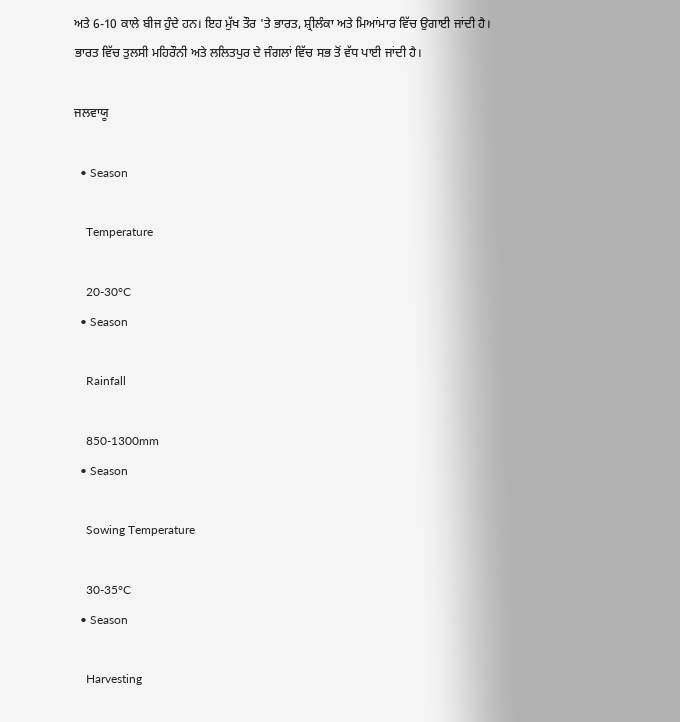ਅਤੇ 6-10 ਕਾਲੇ ਬੀਜ ਹੁੰਦੇ ਹਨ। ਇਹ ਮੁੱਖ ਤੌਰ 'ਤੇ ਭਾਰਤ, ਸ਼੍ਰੀਲੰਕਾ ਅਤੇ ਮਿਆਂਮਾਰ ਵਿੱਚ ਉਗਾਈ ਜਾਂਦੀ ਹੈ। ਭਾਰਤ ਵਿੱਚ ਤੁਲਸੀ ਮਹਿਰੌਨੀ ਅਤੇ ਲਲਿਤਪੁਰ ਦੇ ਜੰਗਲਾਂ ਵਿੱਚ ਸਭ ਤੋਂ ਵੱਧ ਪਾਈ ਜਾਂਦੀ ਹੈ।

ਜਲਵਾਯੂ

  • Season

    Temperature

    20-30°C
  • Season

    Rainfall

    850-1300mm
  • Season

    Sowing Temperature

    30-35°C
  • Season

    Harvesting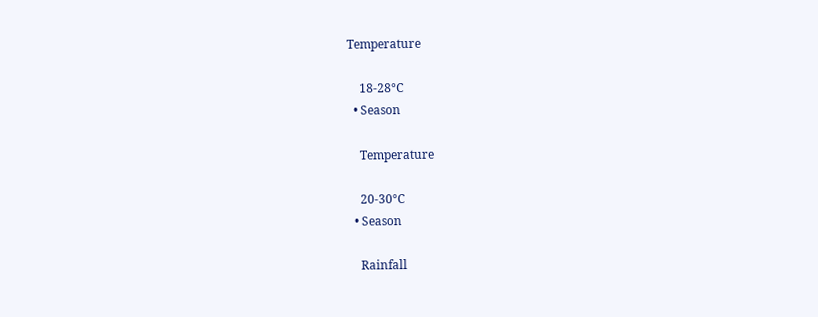Temperature

    18-28°C
  • Season

    Temperature

    20-30°C
  • Season

    Rainfall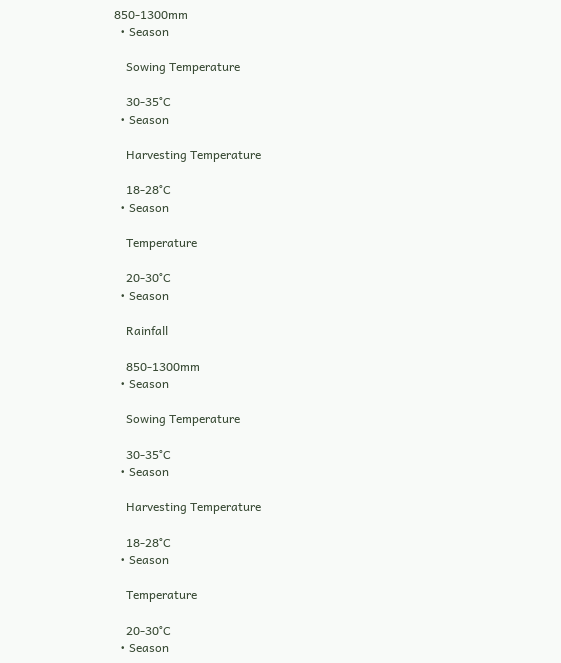850-1300mm
  • Season

    Sowing Temperature

    30-35°C
  • Season

    Harvesting Temperature

    18-28°C
  • Season

    Temperature

    20-30°C
  • Season

    Rainfall

    850-1300mm
  • Season

    Sowing Temperature

    30-35°C
  • Season

    Harvesting Temperature

    18-28°C
  • Season

    Temperature

    20-30°C
  • Season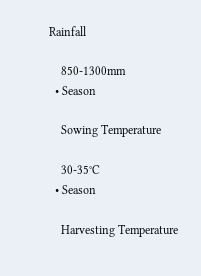Rainfall

    850-1300mm
  • Season

    Sowing Temperature

    30-35°C
  • Season

    Harvesting Temperature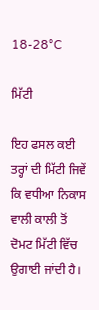18-28°C

ਮਿੱਟੀ

ਇਹ ਫਸਲ ਕਈ ਤਰ੍ਹਾਂ ਦੀ ਮਿੱਟੀ ਜਿਵੇਂ ਕਿ ਵਧੀਆ ਨਿਕਾਸ ਵਾਲੀ ਕਾਲੀ ਤੋਂ ਦੋਮਟ ਮਿੱਟੀ ਵਿੱਚ ਉਗਾਈ ਜਾਂਦੀ ਹੈ।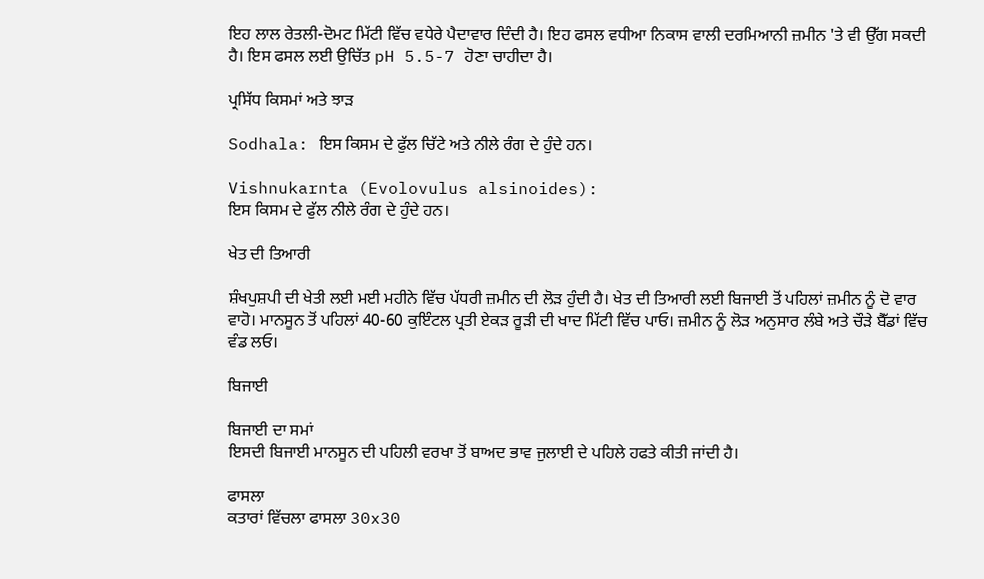ਇਹ ਲਾਲ ਰੇਤਲੀ-ਦੋਮਟ ਮਿੱਟੀ ਵਿੱਚ ਵਧੇਰੇ ਪੈਦਾਵਾਰ ਦਿੰਦੀ ਹੈ। ਇਹ ਫਸਲ ਵਧੀਆ ਨਿਕਾਸ ਵਾਲੀ ਦਰਮਿਆਨੀ ਜ਼ਮੀਨ 'ਤੇ ਵੀ ਉੱਗ ਸਕਦੀ ਹੈ। ਇਸ ਫਸਲ ਲਈ ਉਚਿੱਤ pH 5.5-7 ਹੋਣਾ ਚਾਹੀਦਾ ਹੈ।

ਪ੍ਰਸਿੱਧ ਕਿਸਮਾਂ ਅਤੇ ਝਾੜ

Sodhala: ਇਸ ਕਿਸਮ ਦੇ ਫੁੱਲ ਚਿੱਟੇ ਅਤੇ ਨੀਲੇ ਰੰਗ ਦੇ ਹੁੰਦੇ ਹਨ।

Vishnukarnta (Evolovulus alsinoides):
ਇਸ ਕਿਸਮ ਦੇ ਫੁੱਲ ਨੀਲੇ ਰੰਗ ਦੇ ਹੁੰਦੇ ਹਨ।

ਖੇਤ ਦੀ ਤਿਆਰੀ

ਸ਼ੰਖਪੁਸ਼ਪੀ ਦੀ ਖੇਤੀ ਲਈ ਮਈ ਮਹੀਨੇ ਵਿੱਚ ਪੱਧਰੀ ਜ਼ਮੀਨ ਦੀ ਲੋੜ ਹੁੰਦੀ ਹੈ। ਖੇਤ ਦੀ ਤਿਆਰੀ ਲਈ ਬਿਜਾਈ ਤੋਂ ਪਹਿਲਾਂ ਜ਼ਮੀਨ ਨੂੰ ਦੋ ਵਾਰ ਵਾਹੋ। ਮਾਨਸੂਨ ਤੋਂ ਪਹਿਲਾਂ 40-60 ਕੁਇੰਟਲ ਪ੍ਰਤੀ ਏਕੜ ਰੂੜੀ ਦੀ ਖਾਦ ਮਿੱਟੀ ਵਿੱਚ ਪਾਓ। ਜ਼ਮੀਨ ਨੂੰ ਲੋੜ ਅਨੁਸਾਰ ਲੰਬੇ ਅਤੇ ਚੌੜੇ ਬੈੱਡਾਂ ਵਿੱਚ ਵੰਡ ਲਓ।

ਬਿਜਾਈ

ਬਿਜਾਈ ਦਾ ਸਮਾਂ
ਇਸਦੀ ਬਿਜਾਈ ਮਾਨਸੂਨ ਦੀ ਪਹਿਲੀ ਵਰਖਾ ਤੋਂ ਬਾਅਦ ਭਾਵ ਜੁਲਾਈ ਦੇ ਪਹਿਲੇ ਹਫਤੇ ਕੀਤੀ ਜਾਂਦੀ ਹੈ।

ਫਾਸਲਾ
ਕਤਾਰਾਂ ਵਿੱਚਲਾ ਫਾਸਲਾ 30x30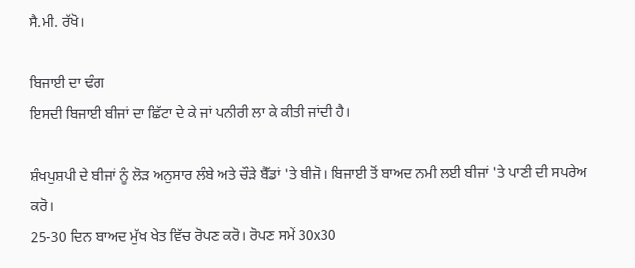ਸੈ.ਮੀ. ਰੱਖੋ।

ਬਿਜਾਈ ਦਾ ਢੰਗ
ਇਸਦੀ ਬਿਜਾਈ ਬੀਜਾਂ ਦਾ ਛਿੱਟਾ ਦੇ ਕੇ ਜਾਂ ਪਨੀਰੀ ਲਾ ਕੇ ਕੀਤੀ ਜਾਂਦੀ ਹੈ।

ਸ਼ੰਖਪੁਸ਼ਪੀ ਦੇ ਬੀਜਾਂ ਨੂੰ ਲੋੜ ਅਨੁਸਾਰ ਲੰਬੇ ਅਤੇ ਚੌੜੇ ਬੈੱਡਾਂ 'ਤੇ ਬੀਜੋ। ਬਿਜਾਈ ਤੋਂ ਬਾਅਦ ਨਮੀ ਲਈ ਬੀਜਾਂ 'ਤੇ ਪਾਣੀ ਦੀ ਸਪਰੇਅ ਕਰੋ।
25-30 ਦਿਨ ਬਾਅਦ ਮੁੱਖ ਖੇਤ ਵਿੱਚ ਰੋਪਣ ਕਰੋ। ਰੋਪਣ ਸਮੇਂ 30x30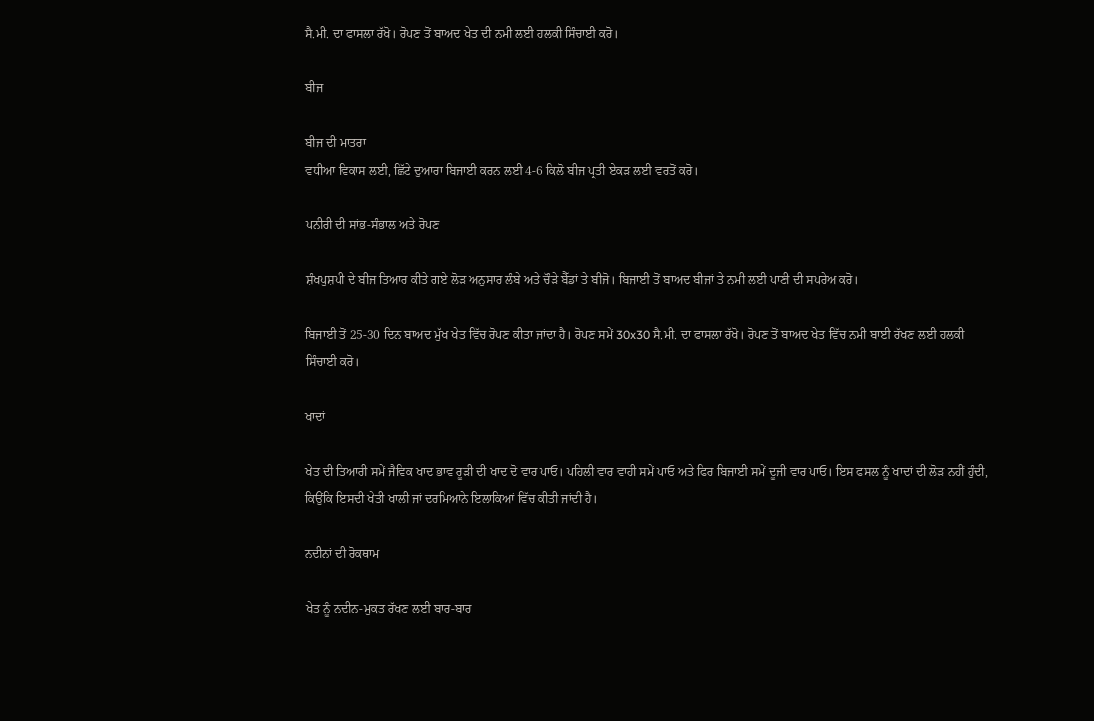ਸੈ.ਮੀ. ਦਾ ਫਾਸਲਾ ਰੱਖੋ। ਰੋਪਣ ਤੋਂ ਬਾਅਦ ਖੇਤ ਦੀ ਨਮੀ ਲਈ ਹਲਕੀ ਸਿੰਚਾਈ ਕਰੋ।

ਬੀਜ

ਬੀਜ ਦੀ ਮਾਤਰਾ
ਵਧੀਆ ਵਿਕਾਸ ਲਈ, ਛਿੱਟੇ ਦੁਆਰਾ ਬਿਜਾਈ ਕਰਨ ਲਈ 4-6 ਕਿਲੋ ਬੀਜ ਪ੍ਰਤੀ ਏਕੜ ਲਈ ਵਰਤੋਂ ਕਰੋ।

ਪਨੀਰੀ ਦੀ ਸਾਂਭ-ਸੰਭਾਲ ਅਤੇ ਰੋਪਣ

ਸ਼ੰਖਪੁਸ਼ਪੀ ਦੇ ਬੀਜ ਤਿਆਰ ਕੀਤੇ ਗਏ ਲੋੜ ਅਨੁਸਾਰ ਲੰਬੇ ਅਤੇ ਚੌੜੇ ਬੈੱਡਾਂ ਤੇ ਬੀਜੋ। ਬਿਜਾਈ ਤੋਂ ਬਾਅਦ ਬੀਜਾਂ ਤੇ ਨਮੀ ਲਈ ਪਾਣੀ ਦੀ ਸਪਰੇਅ ਕਰੋ।

ਬਿਜਾਈ ਤੋਂ 25-30 ਦਿਨ ਬਾਅਦ ਮੁੱਖ ਖੇਤ ਵਿੱਚ ਰੋਪਣ ਕੀਤਾ ਜਾਂਦਾ ਹੈ। ਰੋਪਣ ਸਮੇਂ 30x30 ਸੈ.ਮੀ. ਦਾ ਫਾਸਲਾ ਰੱਖੋ। ਰੋਪਣ ਤੋਂ ਬਾਅਦ ਖੇਤ ਵਿੱਚ ਨਮੀ ਬਾਈ ਰੱਖਣ ਲਈ ਹਲਕੀ ਸਿੰਚਾਈ ਕਰੋ।

ਖਾਦਾਂ

ਖੇਤ ਦੀ ਤਿਆਰੀ ਸਮੇਂ ਜੈਵਿਕ ਖਾਦ ਭਾਵ ਰੂੜੀ ਦੀ ਖਾਦ ਦੋ ਵਾਰ ਪਾਓ। ਪਹਿਲੀ ਵਾਰ ਵਾਹੀ ਸਮੇਂ ਪਾਓ ਅਤੇ ਫਿਰ ਬਿਜਾਈ ਸਮੇਂ ਦੂਜੀ ਵਾਰ ਪਾਓ। ਇਸ ਫਸਲ ਨੂੰ ਖਾਦਾਂ ਦੀ ਲੋੜ ਨਹੀਂ ਹੁੰਦੀ, ਕਿਉਂਕਿ ਇਸਦੀ ਖੇਤੀ ਖਾਲੀ ਜਾਂ ਦਰਮਿਆਨੇ ਇਲਾਕਿਆਂ ਵਿੱਚ ਕੀਤੀ ਜਾਂਦੀ ਹੈ।

ਨਦੀਨਾਂ ਦੀ ਰੋਕਥਾਮ

ਖੇਤ ਨੂੰ ਨਦੀਨ-ਮੁਕਤ ਰੱਖਣ ਲਈ ਬਾਰ-ਬਾਰ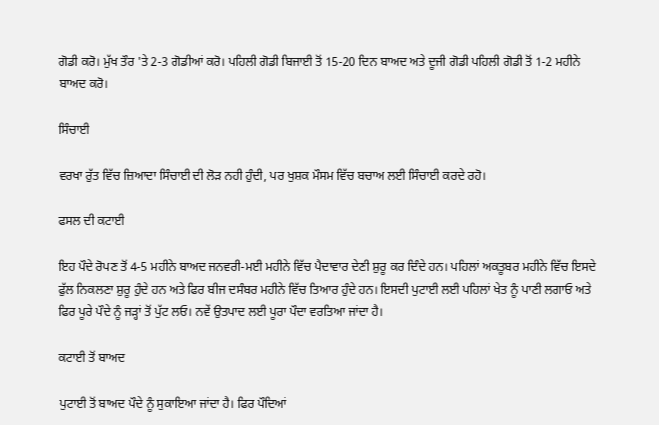ਗੋਡੀ ਕਰੋ। ਮੁੱਖ ਤੌਰ 'ਤੇ 2-3 ਗੋਡੀਆਂ ਕਰੋ। ਪਹਿਲੀ ਗੋਡੀ ਬਿਜਾਈ ਤੋਂ 15-20 ਦਿਨ ਬਾਅਦ ਅਤੇ ਦੂਜੀ ਗੋਡੀ ਪਹਿਲੀ ਗੋਡੀ ਤੋਂ 1-2 ਮਹੀਨੇ ਬਾਅਦ ਕਰੋ।

ਸਿੰਚਾਈ

ਵਰਖਾ ਰੁੱਤ ਵਿੱਚ ਜ਼ਿਆਦਾ ਸਿੰਚਾਈ ਦੀ ਲੋੜ ਨਹੀ ਹੁੰਦੀ, ਪਰ ਖੁਸ਼ਕ ਮੌਸਮ ਵਿੱਚ ਬਚਾਅ ਲਈ ਸਿੰਚਾਈ ਕਰਦੇ ਰਹੋ।

ਫਸਲ ਦੀ ਕਟਾਈ

ਇਹ ਪੌਦੇ ਰੋਪਣ ਤੋਂ 4-5 ਮਹੀਨੇ ਬਾਅਦ ਜਨਵਰੀ-ਮਈ ਮਹੀਨੇ ਵਿੱਚ ਪੈਦਾਵਾਰ ਦੇਣੀ ਸ਼ੁਰੂ ਕਰ ਦਿੰਦੇ ਹਨ। ਪਹਿਲਾਂ ਅਕਤੂਬਰ ਮਹੀਨੇ ਵਿੱਚ ਇਸਦੇ ਫੁੱਲ ਨਿਕਲਣਾ ਸ਼ੁਰੂ ਹੁੰਦੇ ਹਨ ਅਤੇ ਫਿਰ ਬੀਜ ਦਸੰਬਰ ਮਹੀਨੇ ਵਿੱਚ ਤਿਆਰ ਹੁੰਦੇ ਹਨ। ਇਸਦੀ ਪੁਟਾਈ ਲਈ ਪਹਿਲਾਂ ਖੇਤ ਨੂੰ ਪਾਣੀ ਲਗਾਓ ਅਤੇ ਫਿਰ ਪੂਰੇ ਪੌਦੇ ਨੂੰ ਜੜ੍ਹਾਂ ਤੋਂ ਪੁੱਟ ਲਓ। ਨਵੇਂ ਉਤਪਾਦ ਲਈ ਪੂਰਾ ਪੌਦਾ ਵਰਤਿਆ ਜਾਂਦਾ ਹੈ।

ਕਟਾਈ ਤੋਂ ਬਾਅਦ

ਪੁਟਾਈ ਤੋਂ ਬਾਅਦ ਪੌਦੇ ਨੂੰ ਸੁਕਾਇਆ ਜਾਂਦਾ ਹੈ। ਫਿਰ ਪੌਦਿਆਂ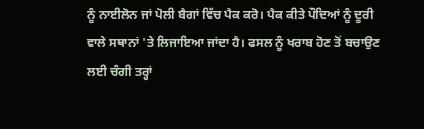ਨੂੰ ਨਾਈਲੋਨ ਜਾਂ ਪੋਲੀ ਬੈਗਾਂ ਵਿੱਚ ਪੈਕ ਕਰੋ। ਪੈਕ ਕੀਤੇ ਪੌਦਿਆਂ ਨੂੰ ਦੂਰੀ ਵਾਲੇ ਸਥਾਨਾਂ 'ਤੇ ਲਿਜਾਇਆ ਜਾਂਦਾ ਹੈ। ਫਸਲ ਨੂੰ ਖਰਾਬ ਹੋਣ ਤੋਂ ਬਚਾਉਣ ਲਈ ਚੰਗੀ ਤਰ੍ਹਾਂ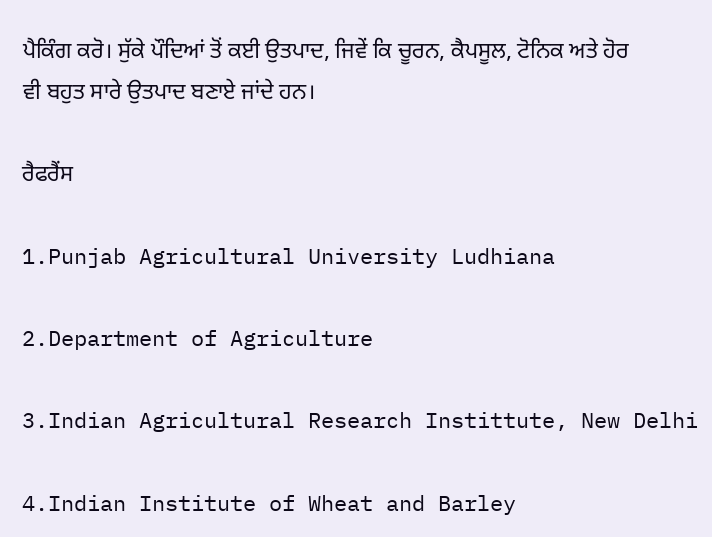ਪੈਕਿੰਗ ਕਰੋ। ਸੁੱਕੇ ਪੌਦਿਆਂ ਤੋਂ ਕਈ ਉਤਪਾਦ, ਜਿਵੇਂ ਕਿ ਚੂਰਨ, ਕੈਪਸੂਲ, ਟੋਨਿਕ ਅਤੇ ਹੋਰ ਵੀ ਬਹੁਤ ਸਾਰੇ ਉਤਪਾਦ ਬਣਾਏ ਜਾਂਦੇ ਹਨ।

ਰੈਫਰੈਂਸ

1.Punjab Agricultural University Ludhiana

2.Department of Agriculture

3.Indian Agricultural Research Instittute, New Delhi

4.Indian Institute of Wheat and Barley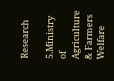Research

5.Ministry of Agriculture & Farmers Welfare